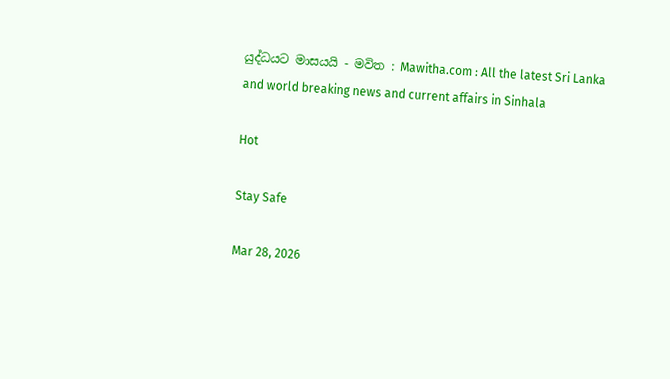යුද්ධයට මාසයයි - මවිත : Mawitha.com : All the latest Sri Lanka and world breaking news and current affairs in Sinhala

Hot

Stay Safe

Mar 28, 2026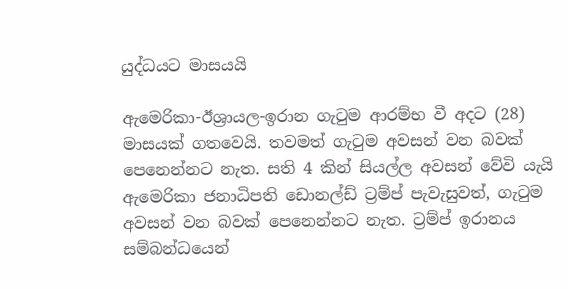යුද්ධයට මාසයයි

ඇමෙරිකා-ඊශ්‍රායල-ඉරාන ගැටුම ආරම්භ වී අදට (28) මාසයක් ගතවෙයි. තවමත් ගැටුම අවසන් වන බවක් පෙනෙන්නට නැත. සති 4 කින් සියල්ල අවසන් වේවි යැයි ඇමෙරිකා ජනාධිපති ඩොනල්ඩ් ට්‍රම්ප් පැවැසුවත්, ගැටුම අවසන් වන බවක් පෙනෙන්නට නැත. ට්‍රම්ප් ඉරානය සම්බන්ධයෙන්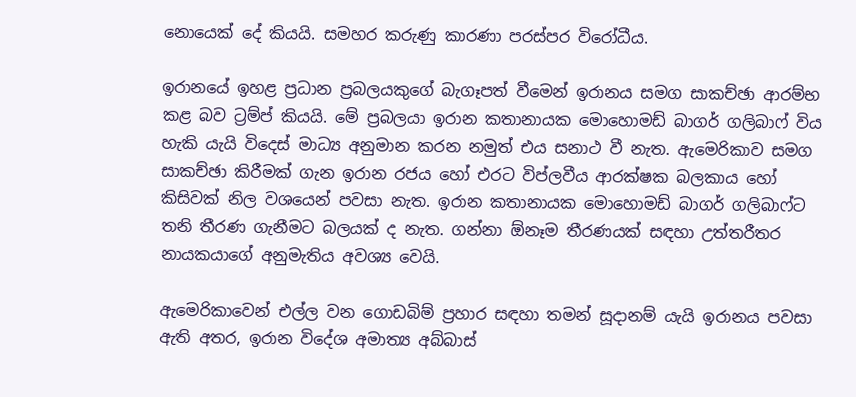නොයෙක් දේ කියයි. සමහර කරුණු කාරණා පරස්පර විරෝධීය.

ඉරානයේ ඉහළ ප්‍රධාන ප්‍රබලයකුගේ බැගෑපත් වීමෙන් ඉරානය සමග සාකච්ඡා ආරම්භ කළ බව ට්‍රම්ප් කියයි. මේ ප්‍රබලයා ඉරාන කතානායක මොහොමඩ් බාගර් ගලිබාෆ් විය හැකි යැයි විදෙස් මාධ්‍ය අනුමාන කරන නමුත් එය සනාථ වී නැත. ඇමෙරිකාව සමග සාකච්ඡා කිරීමක් ගැන ඉරාන රජය හෝ එරට විප්ලවීය ආරක්ෂක බලකාය හෝ කිසිවක් නිල වශයෙන් පවසා නැත. ඉරාන කතානායක මොහොමඩ් බාගර් ගලිබාෆ්ට තනි තීරණ ගැනීමට බලයක් ද නැත. ගන්නා ඕනෑම තීරණයක් සඳහා උත්තරීතර නායකයාගේ අනුමැතිය අවශ්‍ය වෙයි.

ඇමෙරිකාවෙන් එල්ල වන ගොඩබිම් ප්‍රහාර සඳහා තමන් සූදානම් යැයි ඉරානය පවසා ඇති අතර, ඉරාන විදේශ අමාත්‍ය අබ්බාස්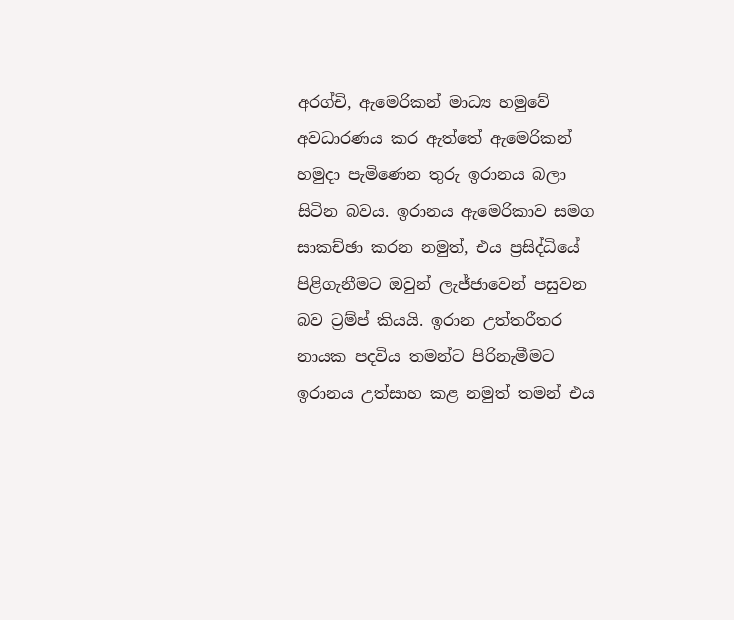අරග්චි, ඇමෙරිකන් මාධ්‍ය හමුවේ අවධාරණය කර ඇත්තේ ඇමෙරිකන් හමුදා පැමිණෙන තුරු ඉරානය බලා සිටින බවය. ඉරානය ඇමෙරිකාව සමග සාකච්ඡා කරන නමුත්, එය ප්‍රසිද්ධියේ පිළිගැනීමට ඔවුන් ලැජ්ජාවෙන් පසුවන බව ට්‍රම්ප් කියයි. ඉරාන උත්තරීතර නායක පදවිය තමන්ට පිරිනැමීමට ඉරානය උත්සාහ කළ නමුත් තමන් එය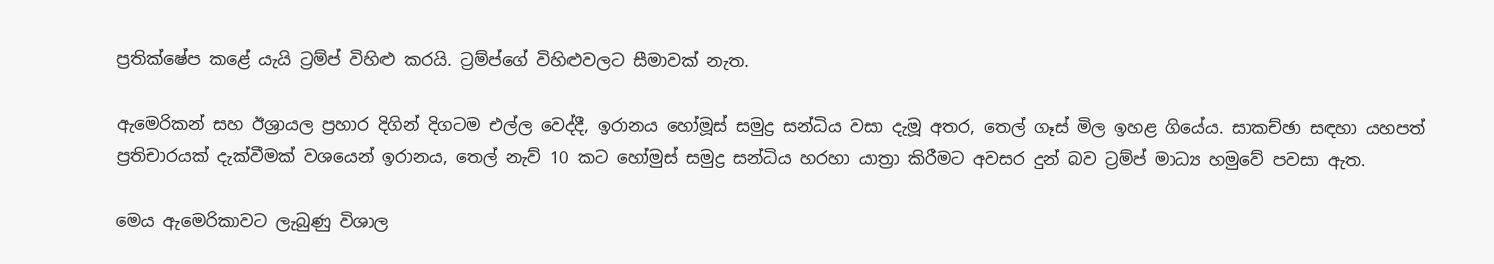ප්‍රතික්ෂේප කළේ යැයි ට්‍රම්ප් විහිළු කරයි. ට්‍රම්ප්ගේ විහිළුවලට සීමාවක් නැත.

ඇමෙරිකන් සහ ඊශ්‍රායල ප්‍රහාර දිගින් දිගටම එල්ල වෙද්දී, ඉරානය හෝමූස් සමුද්‍ර සන්ධිය වසා දැමූ අතර, තෙල් ගෑස් මිල ඉහළ ගියේය. සාකච්ඡා සඳහා යහපත් ප්‍රතිචාරයක් දැක්වීමක් වශයෙන් ඉරානය, තෙල් නැව් 10 කට හෝමුස් සමුද්‍ර සන්ධිය හරහා යාත්‍රා කිරීමට අවසර දුන් බව ට්‍රම්ප් මාධ්‍ය හමුවේ පවසා ඇත.

මෙය ඇමෙරිකාවට ලැබුණු විශාල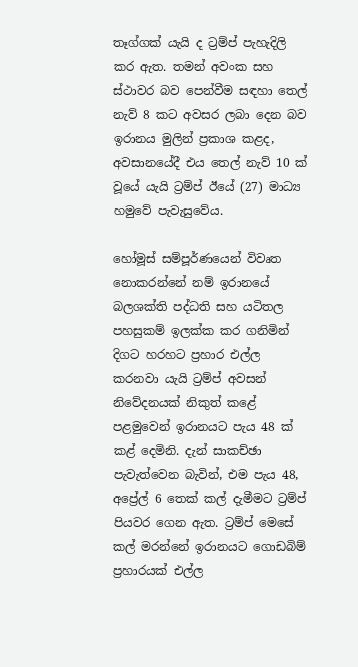තෑග්ගක් යැයි ද ට්‍රම්ප් පැහැදිලි කර ඇත. තමන් අවංක සහ ස්ථාවර බව පෙන්වීම සඳහා තෙල් නැව් 8 කට අවසර ලබා දෙන බව ඉරානය මුලින් ප්‍රකාශ කළද, අවසානයේදී එය තෙල් නැව් 10 ක් වූයේ යැයි ට්‍රම්ප් ඊයේ (27) මාධ්‍ය හමුවේ පැවැසුවේය.

හෝමූස් සම්පූර්ණයෙන් විවෘත නොකරන්නේ නම් ඉරානයේ බලශක්ති පද්ධති සහ යටිතල පහසුකම් ඉලක්ක කර ගනිමින් දිගට හරහට ප්‍රහාර එල්ල කරනවා යැයි ට්‍රම්ප් අවසන් නිවේදනයක් නිකුත් කළේ පළමුවෙන් ඉරානයට පැය 48 ක් කළ් දෙමිනි. දැන් සාකච්ඡා පැවැත්වෙන බැවින්, එම පැය 48, අප්‍රේල් 6 තෙක් කල් දැමීමට ට්‍රම්ප් පියවර ගෙන ඇත. ට්‍රම්ප් මෙසේ කල් මරන්නේ ඉරානයට ගොඩබිම් ප්‍රහාරයක් එල්ල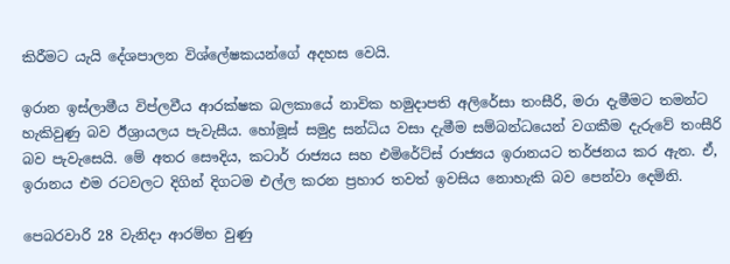කිරීමට යැයි දේශපාලන විශ්ලේෂකයන්ගේ අදහස වෙයි.

ඉරාන ඉස්ලාමීය විප්ලවීය ආරක්ෂක බලකායේ නාවික හමුදාපති අලිරේසා තංසීරි, මරා දැමීමට තමන්ට හැකිවුණු බව ඊශ්‍රායලය පැවැසීය. හෝමූස් සමුද්‍ර සන්ධිය වසා දැමීම සම්බන්ධයෙන් වගකීම දැරුවේ තංසීරි බව පැවැසෙයි. මේ අතර සෞදිය, කටාර් රාජ්‍යය සහ එමිරේට්ස් රාජ්‍යය ඉරානයට තර්ජනය කර ඇත. ඒ, ඉරානය එම රටවලට දිගින් දිගටම එල්ල කරන ප්‍රහාර තවත් ඉවසිය නොහැකි බව පෙන්වා දෙමිනි.

පෙබරවාරි 28 වැනිදා ආරම්භ වුණු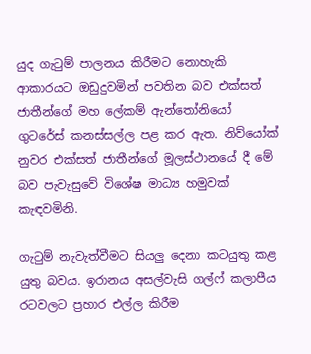යුද ගැටුම් පාලනය කිරීමට නොහැකි ආකාරයට ඔඩුදුවමින් පවතින බව එක්සත් ජාතීන්ගේ මහ ලේකම් ඇන්තෝනියෝ ගුටරේස් කනස්සල්ල පළ කර ඇත. නිව්යෝක් නුවර එක්සත් ජාතීන්ගේ මූලස්ථානයේ දී මේ බව පැවැසුවේ විශේෂ මාධ්‍ය හමුවක් කැඳවමිනි.

ගැටුම් නැවැත්වීමට සියලු දෙනා කටයුතු කළ යුතු බවය. ඉරානය අසල්වැසි ගල්ෆ් කලාපීය රටවලට ප්‍රහාර එල්ල කිරීම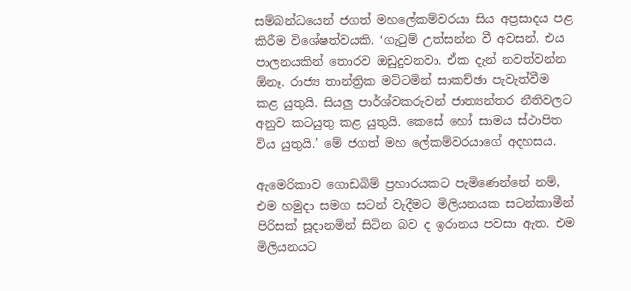සම්බන්ධයෙන් ජගත් මහලේකම්වරයා සිය අප්‍රසාදය පළ කිරීම විශේෂත්වයකි. ‘ගැටුම් උත්සන්න වී අවසන්. එය පාලනයකින් තොරව ඔඩුදුවනවා. ඒක දැන් නවත්වන්න ඕනෑ. රාජ්‍ය තාන්ත්‍රික මට්ටමින් සාකච්ඡා පැවැත්වීම කළ යුතුයි. සියලු පාර්ශ්වකරුවන් ජාත්‍යන්තර නීතිවලට අනුව කටයුතු කළ යුතුයි. කෙසේ හෝ සාමය ස්ථාපිත විය යුතුයි.’ මේ ජගත් මහ ලේකම්වරයාගේ අදහසය.

ඇමෙරිකාව ගොඩබිම් ප්‍රහාරයකට පැමිණෙන්නේ නම්, එම හමුදා සමග සටන් වැදීමට මිලියනයක සටන්කාමීන් පිරිසක් සූදානමින් සිටින බව ද ඉරානය පවසා ඇත. එම මිලියනයට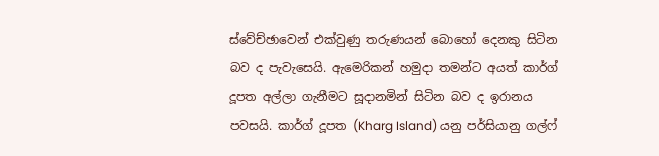ස්වේච්ඡාවෙන් එක්වුණු තරුණයන් බොහෝ දෙනකු සිටින බව ද පැවැසෙයි. ඇමෙරිකන් හමුදා තමන්ට අයත් කාර්ග් දූපත අල්ලා ගැනීමට සූදානමින් සිටින බව ද ඉරානය පවසයි. කාර්ග් දූපත (Kharg Island) යනු පර්සියානු ගල්ෆ්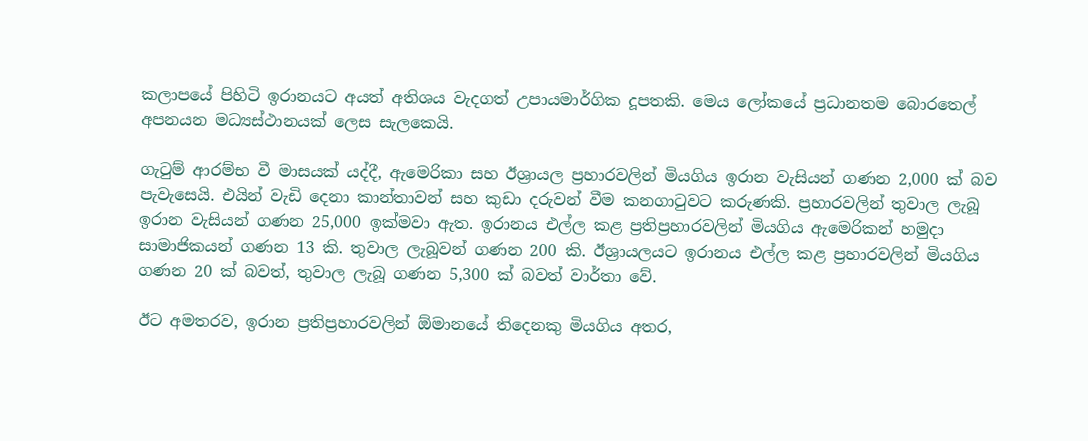කලාපයේ පිහිටි ඉරානයට අයත් අතිශය වැදගත් උපායමාර්ගික දූපතකි. මෙය ලෝකයේ ප්‍රධානතම බොරතෙල් අපනයන මධ්‍යස්ථානයක් ලෙස සැලකෙයි.

ගැටුම් ආරම්භ වී මාසයක් යද්දී, ඇමෙරිකා සහ ඊශ්‍රායල ප්‍රහාරවලින් මියගිය ඉරාන වැසියන් ගණන 2,000 ක් බව පැවැසෙයි. එයින් වැඩි දෙනා කාන්තාවන් සහ කුඩා දරුවන් වීම කනගාටුවට කරුණකි. ප්‍රහාරවලින් තුවාල ලැබූ ඉරාන වැසියන් ගණන 25,000 ඉක්මවා ඇත. ඉරානය එල්ල කළ ප්‍රතිප්‍රහාරවලින් මියගිය ඇමෙරිකන් හමුදා සාමාජිකයන් ගණන 13 කි. තුවාල ලැබූවන් ගණන 200 කි. ඊශ්‍රායලයට ඉරානය එල්ල කළ ප්‍රහාරවලින් මියගිය ගණන 20 ක් බවත්, තුවාල ලැබූ ගණන 5,300 ක් බවත් වාර්තා වේ.

ඊට අමතරව, ඉරාන ප්‍රතිප්‍රහාරවලින් ඕමානයේ තිදෙනකු මියගිය අතර,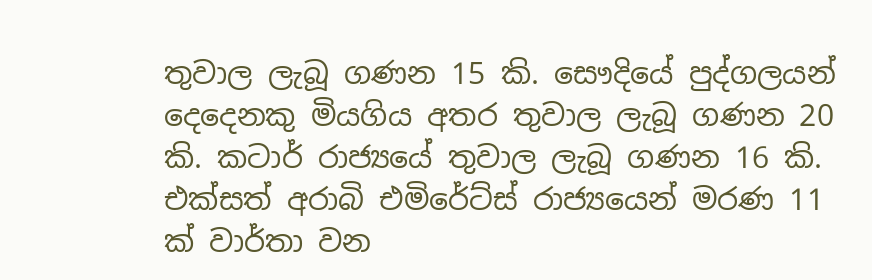තුවාල ලැබූ ගණන 15 කි. සෞදියේ පුද්ගලයන් දෙදෙනකු මියගිය අතර තුවාල ලැබූ ගණන 20 කි. කටාර් රාජ්‍යයේ තුවාල ලැබූ ගණන 16 කි. එක්සත් අරාබි එමිරේට්ස් රාජ්‍යයෙන් මරණ 11 ක් වාර්තා වන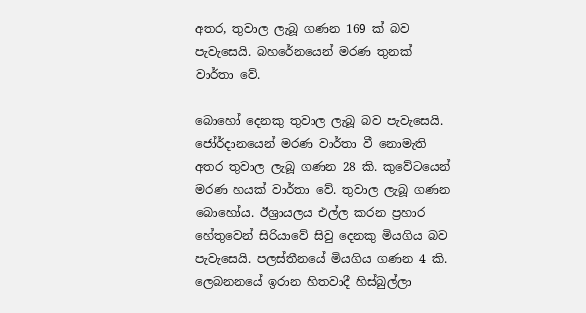අතර, තුවාල ලැබූ ගණන 169 ක් බව පැවැසෙයි. බහරේනයෙන් මරණ තුනක් වාර්තා වේ.

බොහෝ දෙනකු තුවාල ලැබූ බව පැවැසෙයි. ජෝර්දානයෙන් මරණ වාර්තා වී නොමැති අතර තුවාල ලැබූ ගණන 28 කි. කුවේටයෙන් මරණ හයක් වාර්තා වේ. තුවාල ලැබූ ගණන බොහෝය. ඊශ්‍රායලය එල්ල කරන ප්‍රහාර හේතුවෙන් සිරියාවේ සිවු දෙනකු මියගිය බව පැවැසෙයි. පලස්තීනයේ මියගිය ගණන 4 කි. ලෙබනනයේ ඉරාන හිතවාදී හිස්බුල්ලා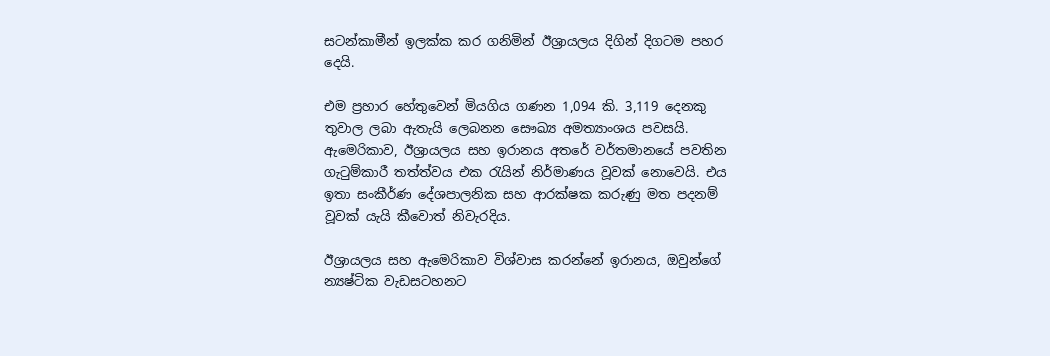සටන්කාමීන් ඉලක්ක කර ගනිමින් ඊශ්‍රායලය දිගින් දිගටම පහර දෙයි.

එම ප්‍රහාර හේතුවෙන් මියගිය ගණන 1,094 කි. 3,119 දෙනකු තුවාල ලබා ඇතැයි ලෙබනන සෞඛ්‍ය අමත්‍යාංශය පවසයි. ඇමෙරිකාව, ඊශ්‍රායලය සහ ඉරානය අතරේ වර්තමානයේ පවතින ගැටුම්කාරී තත්ත්වය එක රැයින් නිර්මාණය වූවක් නොවෙයි. එය ඉතා සංකීර්ණ දේශපාලනික සහ ආරක්ෂක කරුණු මත පදනම් වූවක් යැයි කීවොත් නිවැරදිය.

ඊශ්‍රායලය සහ ඇමෙරිකාව විශ්වාස කරන්නේ ඉරානය, ඔවුන්ගේ න්‍යෂ්ටික වැඩසටහනට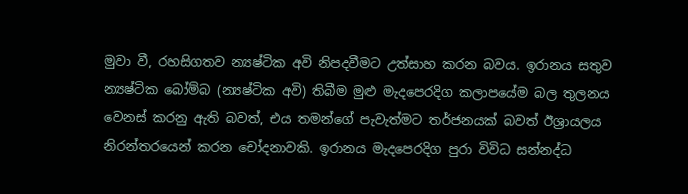මුවා වී, රහසිගතව න්‍යෂ්ටික අවි නිපදවීමට උත්සාහ කරන බවය. ඉරානය සතුව න්‍යෂ්ටික බෝම්බ (න්‍යෂ්ටික අවි) තිබීම මුළු මැදපෙරදිග කලාපයේම බල තුලනය වෙනස් කරනු ඇති බවත්, එය තමන්ගේ පැවැත්මට තර්ජනයක් බවත් ඊශ්‍රායලය නිරන්තරයෙන් කරන චෝදනාවකි. ඉරානය මැදපෙරදිග පුරා විවිධ සන්නද්ධ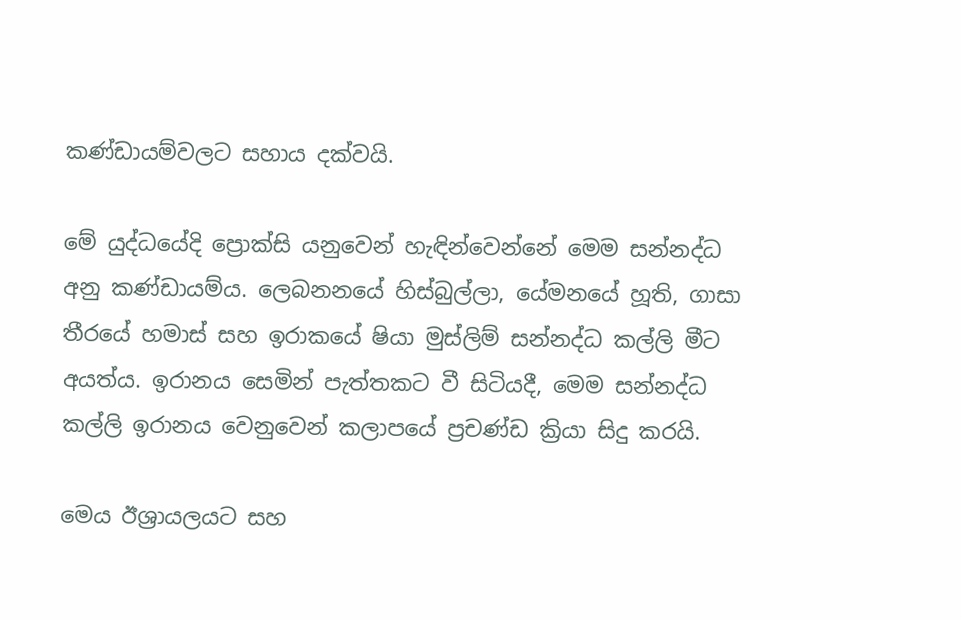කණ්ඩායම්වලට සහාය දක්වයි.

මේ යුද්ධයේදි ප්‍රොක්සි යනුවෙන් හැඳින්වෙන්නේ මෙම සන්නද්ධ අනු කණ්ඩායම්ය. ලෙබනනයේ හිස්බුල්ලා, යේමනයේ හූති, ගාසා තීරයේ හමාස් සහ ඉරාකයේ ෂියා මුස්ලිම් සන්නද්ධ කල්ලි මීට අයත්ය. ඉරානය සෙමින් පැත්තකට වී සිටියදී, මෙම සන්නද්ධ කල්ලි ඉරානය වෙනුවෙන් කලාපයේ ප්‍රචණ්ඩ ක්‍රියා සිදු කරයි.

මෙය ඊශ්‍රායලයට සහ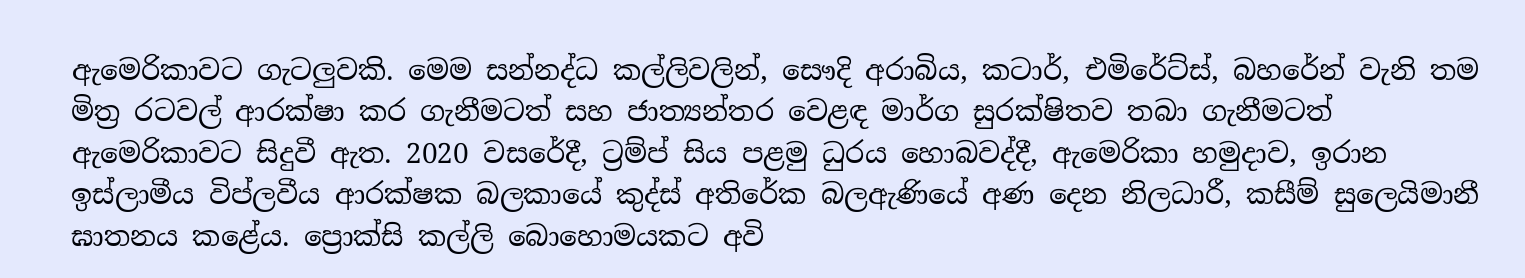ඇමෙරිකාවට ගැටලුවකි. මෙම සන්නද්ධ කල්ලිවලින්, සෞදි අරාබිය, කටාර්, එමිරේට්ස්, බහරේන් වැනි තම මිත්‍ර රටවල් ආරක්ෂා කර ගැනීමටත් සහ ජාත්‍යන්තර වෙළඳ මාර්ග සුරක්ෂිතව තබා ගැනීමටත් ඇමෙරිකාවට සිදුවී ඇත. 2020 වසරේදී, ට්‍රම්ප් සිය පළමු ධුරය හොබවද්දී, ඇමෙරිකා හමුදාව, ඉරාන ඉස්ලාමීය විප්ලවීය ආරක්ෂක බලකායේ කුද්ස් අතිරේක බලඇණියේ අණ දෙන නිලධාරී, කසීම් සුලෙයිමානී ඝාතනය කළේය. ප්‍රොක්සි කල්ලි බොහොමයකට අවි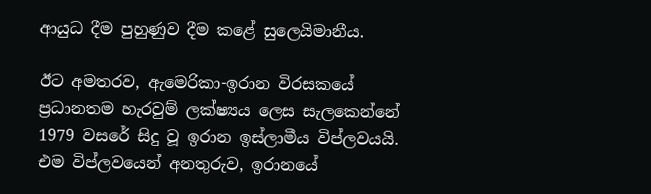ආයුධ දීම පුහුණුව දීම කළේ සුලෙයිමානීය.

ඊට අමතරව, ඇමෙරිකා-ඉරාන විරසකයේ ප්‍රධානතම හැරවුම් ලක්ෂ්‍යය ලෙස සැලකෙන්නේ 1979 වසරේ සිදු වූ ඉරාන ඉස්ලාමීය විප්ලවයයි. එම විප්ලවයෙන් අනතුරුව, ඉරානයේ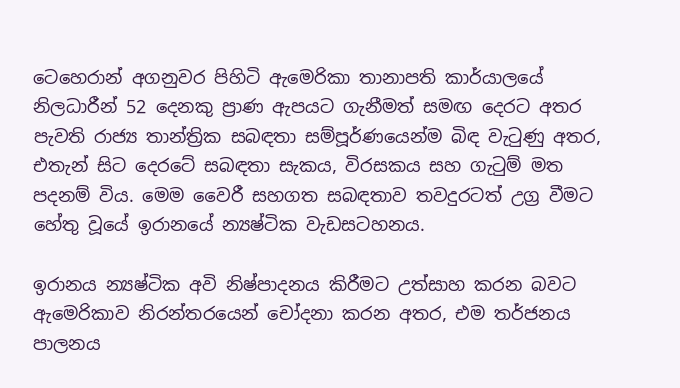ටෙහෙරාන් අගනුවර පිහිටි ඇමෙරිකා තානාපති කාර්යාලයේ නිලධාරීන් 52 දෙනකු ප්‍රාණ ඇපයට ගැනීමත් සමඟ දෙරට අතර පැවති රාජ්‍ය තාන්ත්‍රික සබඳතා සම්පූර්ණයෙන්ම බිඳ වැටුණු අතර, එතැන් සිට දෙරටේ සබඳතා සැකය, විරසකය සහ ගැටුම් මත පදනම් විය. මෙම වෛරී සහගත සබඳතාව තවදුරටත් උග්‍ර වීමට හේතු වූයේ ඉරානයේ න්‍යෂ්ටික වැඩසටහනය.

ඉරානය න්‍යෂ්ටික අවි නිෂ්පාදනය කිරීමට උත්සාහ කරන බවට ඇමෙරිකාව නිරන්තරයෙන් චෝදනා කරන අතර, එම තර්ජනය පාලනය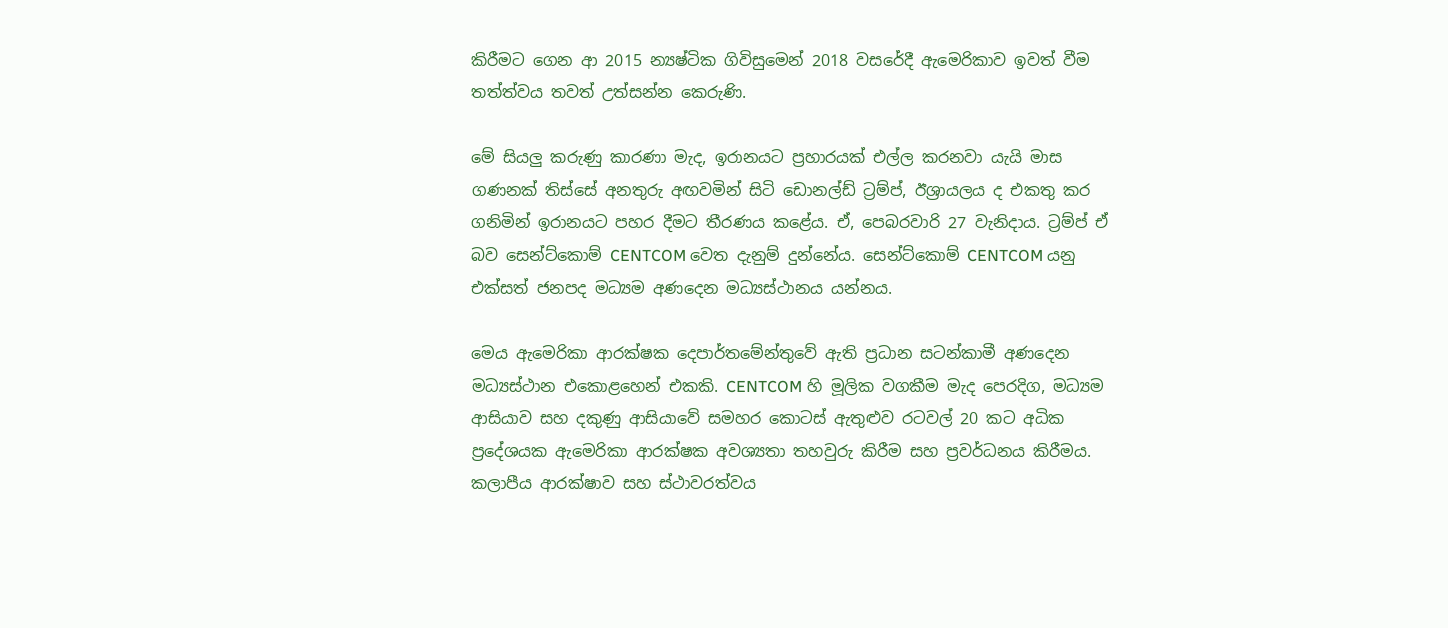කිරීමට ගෙන ආ 2015 න්‍යෂ්ටික ගිවිසුමෙන් 2018 වසරේදී ඇමෙරිකාව ඉවත් වීම තත්ත්වය තවත් උත්සන්න කෙරුණි.

මේ සියලු කරුණු කාරණා මැද, ඉරානයට ප්‍රහාරයක් එල්ල කරනවා යැයි මාස ගණනක් තිස්සේ අනතුරු අඟවමින් සිටි ඩොනල්ඩ් ට්‍රම්ප්, ඊශ්‍රායලය ද එකතු කර ගනිමින් ඉරානයට පහර දීමට තීරණය කළේය. ඒ, පෙබරවාරි 27 වැනිදාය. ට්‍රම්ප් ඒ බව සෙන්ට්කොම් CENTCOM වෙත දැනුම් දුන්නේය. සෙන්ට්කොම් CENTCOM යනු එක්සත් ජනපද මධ්‍යම අණදෙන මධ්‍යස්ථානය යන්නය.

මෙය ඇමෙරිකා ආරක්ෂක දෙපාර්තමේන්තුවේ ඇති ප්‍රධාන සටන්කාමී අණදෙන මධ්‍යස්ථාන එකොළහෙන් එකකි. CENTCOM හි මූලික වගකීම මැද පෙරදිග, මධ්‍යම ආසියාව සහ දකුණු ආසියාවේ සමහර කොටස් ඇතුළුව රටවල් 20 කට අධික ප්‍රදේශයක ඇමෙරිකා ආරක්ෂක අවශ්‍යතා තහවුරු කිරීම සහ ප්‍රවර්ධනය කිරීමය. කලාපීය ආරක්ෂාව සහ ස්ථාවරත්වය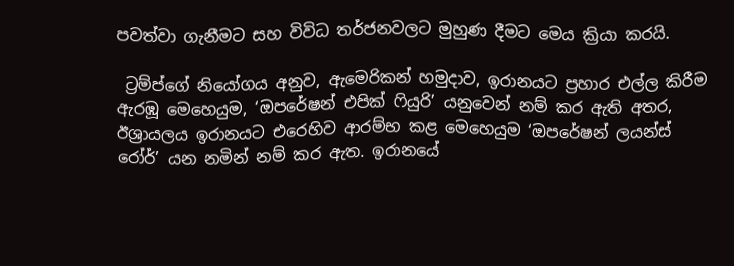පවත්වා ගැනීමට සහ විවිධ තර්ජනවලට මුහුණ දීමට මෙය ක්‍රියා කරයි.

 ට්‍රම්ප්ගේ නියෝගය අනුව, ඇමෙරිකන් හමුදාව, ඉරානයට ප්‍රහාර එල්ල කිරීම ඇරඹූ මෙහෙයුම, ‘ඔපරේෂන් එපික් ෆියුරි’ යනුවෙන් නම් කර ඇති අතර, ඊශ්‍රායලය ඉරානයට එරෙහිව ආරම්භ කළ මෙහෙයුම ‘ඔපරේෂන් ලයන්ස් රෝර්’ යන නමින් නම් කර ඇත. ඉරානයේ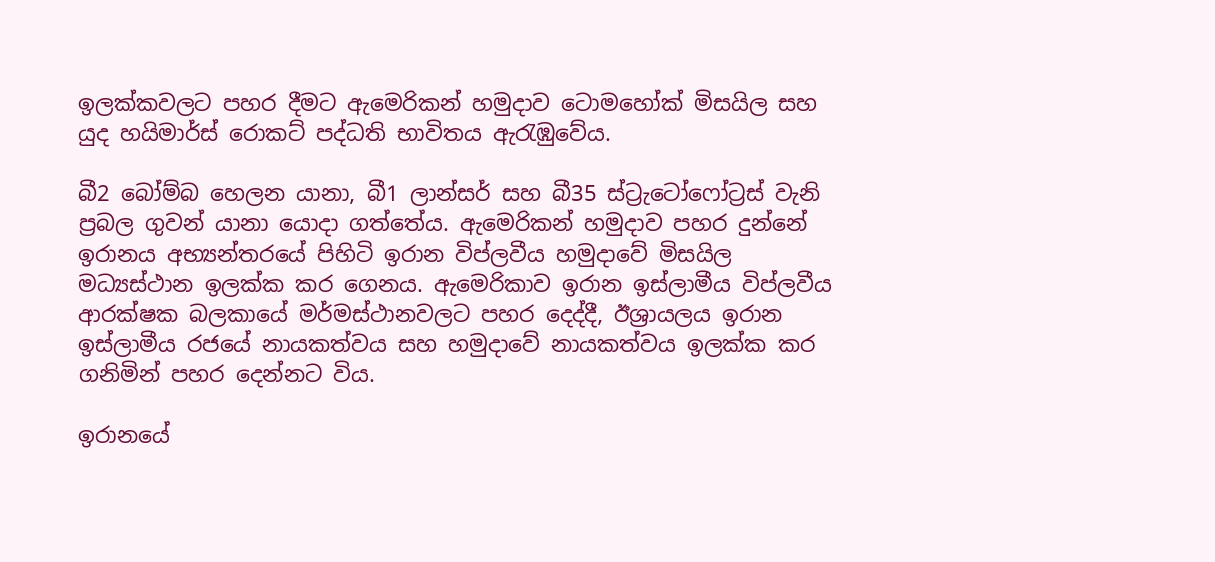ඉලක්කවලට පහර දීමට ඇමෙරිකන් හමුදාව ටොමහෝක් මිසයිල සහ යුද හයිමාර්ස් රොකට් පද්ධති භාවිතය ඇරැඹුවේය.

බී2 බෝම්බ හෙලන යානා, බී1 ලාන්සර් සහ බී35 ස්ට්‍රැටෝෆෝට්‍රස් වැනි ප්‍රබල ගුවන් යානා යොදා ගත්තේය. ඇමෙරිකන් හමුදාව පහර දුන්නේ ඉරානය අභ්‍යන්තරයේ පිහිටි ඉරාන විප්ලවීය හමුදාවේ මිසයිල මධ්‍යස්ථාන ඉලක්ක කර ගෙනය. ඇමෙරිකාව ඉරාන ඉස්ලාමීය විප්ලවීය ආරක්ෂක බලකායේ මර්මස්ථානවලට පහර දෙද්දී, ඊශ්‍රායලය ඉරාන ඉස්ලාමීය රජයේ නායකත්වය සහ හමුදාවේ නායකත්වය ඉලක්ක කර ගනිමින් පහර දෙන්නට විය.

ඉරානයේ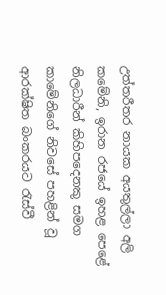උත්තරීතර නායක අයතුල්ලා අලි කමේනි, ඉරාන රජයේ ඉහළ පෙළේ නිලධාරීන් කිහිපදෙනකු සමග කාමේනිගේ නිවසේ පහළින් වූ ආරක්ෂිත බංකරයට රැස්වී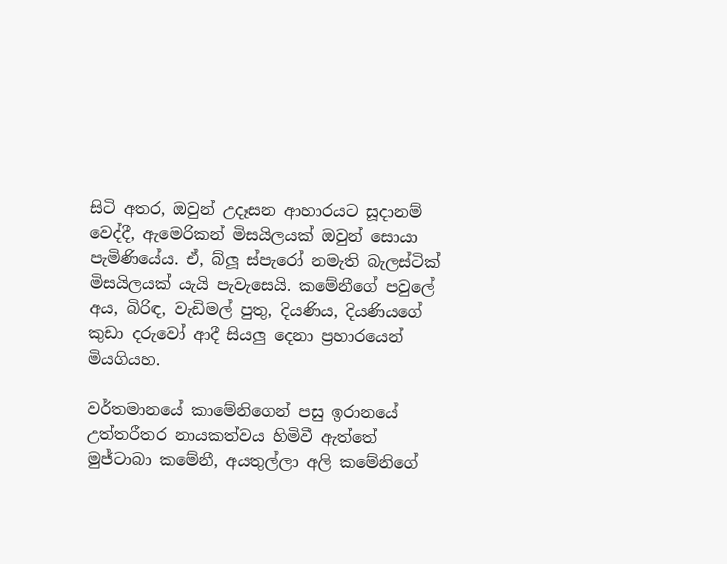සිටි අතර, ඔවුන් උදෑසන ආහාරයට සූදානම් වෙද්දී, ඇමෙරිකන් මිසයිලයක් ඔවුන් සොයා පැමිණියේය. ඒ, බ්ලූ ස්පැරෝ නමැති බැලස්ටික් මිසයිලයක් යැයි පැවැසෙයි. කමේනීගේ පවුලේ අය, බිරිඳ, වැඩිමල් පුතු, දියණිය, දියණියගේ කුඩා දරුවෝ ආදී සියලු දෙනා ප්‍රහාරයෙන් මියගියහ.

වර්තමානයේ කාමේනිගෙන් පසු ඉරානයේ උත්තරීතර නායකත්වය හිමිවී ඇත්තේ මුජ්ටාබා කමේනී, අයතුල්ලා අලි කමේනිගේ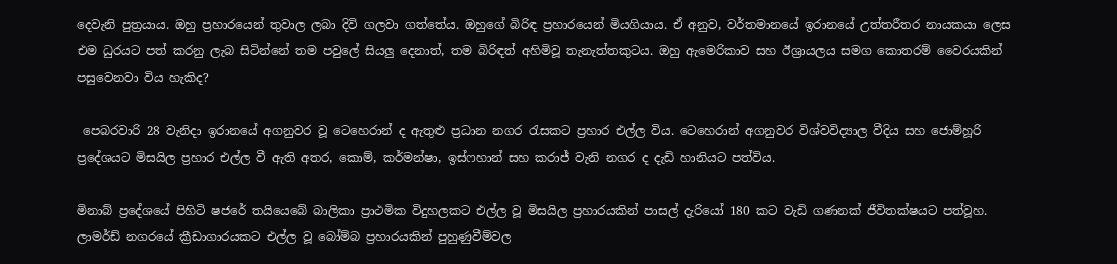දෙවැනි පුත්‍රයාය. ඔහු ප්‍රහාරයෙන් තුවාල ලබා දිවි ගලවා ගත්තේය. ඔහුගේ බිරිඳ ප්‍රහාරයෙන් මියගියාය. ඒ අනුව, වර්තමානයේ ඉරානයේ උත්තරීතර නායකයා ලෙස එම ධුරයට පත් කරනු ලැබ සිටින්නේ තම පවුලේ සියලු දෙනාත්, තම බිරිඳත් අහිමිවූ තැනැත්තකුටය. ඔහු ඇමෙරිකාව සහ ඊශ්‍රායලය සමග කොතරම් වෛරයකින් පසුවෙනවා විය හැකිද?

 පෙබරවාරි 28 වැනිදා ඉරානයේ අගනුවර වූ ටෙහෙරාන් ද ඇතුළු ප්‍රධාන නගර රැසකට ප්‍රහාර එල්ල විය. ටෙහෙරාන් අගනුවර විශ්වවිද්‍යාල වීදිය සහ ජොම්හූරි ප්‍රදේශයට මිසයිල ප්‍රහාර එල්ල වී ඇති අතර, කොම්, කර්මන්ෂා, ඉස්ෆහාන් සහ කරාජ් වැනි නගර ද දැඩි හානියට පත්විය.

මිනාබ් ප්‍රදේශයේ පිහිටි ෂජරේ තයියෙබේ බාලිකා ප්‍රාථමික විදුහලකට එල්ල වූ මිසයිල ප්‍රහාරයකින් පාසල් දැරියෝ 180 කට වැඩි ගණනක් ජීවිතක්ෂයට පත්වූහ. ලාමර්ඩ් නගරයේ ක්‍රීඩාගාරයකට එල්ල වූ බෝම්බ ප්‍රහාරයකින් පුහුණුවීම්වල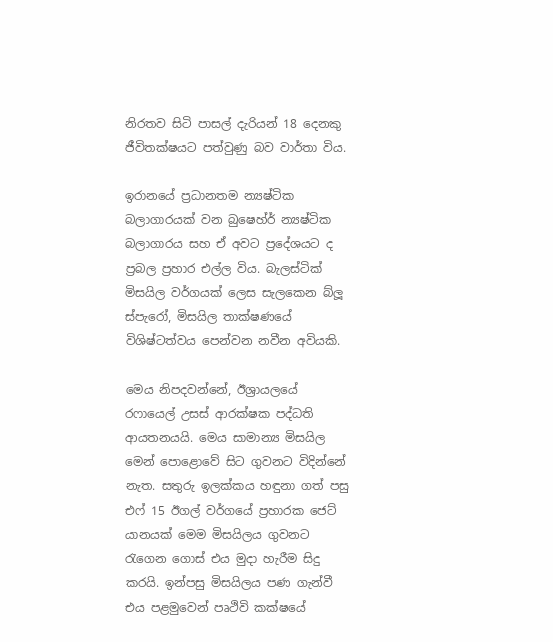නිරතව සිටි පාසල් දැරියන් 18 දෙනකු ජීවිතක්ෂයට පත්වුණු බව වාර්තා විය.

ඉරානයේ ප්‍රධානතම න්‍යෂ්ටික බලාගාරයක් වන බුෂෙහ්ර් න්‍යෂ්ටික බලාගාරය සහ ඒ අවට ප්‍රදේශයට ද ප්‍රබල ප්‍රහාර එල්ල විය‍. බැලස්ටික් මිසයිල වර්ගයක් ලෙස සැලකෙන බ්ලූ ස්පැරෝ, මිසයිල තාක්ෂණයේ විශිෂ්ටත්වය පෙන්වන නවීන අවියකි.

මෙය නිපදවන්නේ, ඊශ්‍රායලයේ රෆායෙල් උසස් ආරක්ෂක පද්ධති ආයතනයයි. මෙය සාමාන්‍ය මිසයිල මෙන් පොළොවේ සිට ගුවනට විදින්නේ නැත. සතුරු ඉලක්කය හඳුනා ගත් පසු එෆ් 15 ඊගල් වර්ගයේ ප්‍රහාරක ජෙට් යානයක් මෙම මිසයිලය ගුවනට රැගෙන ගොස් එය මුදා හැරීම සිදු කරයි. ඉන්පසු මිසයිලය පණ ගැන්වී එය පළමුවෙන් පෘථිවි කක්ෂයේ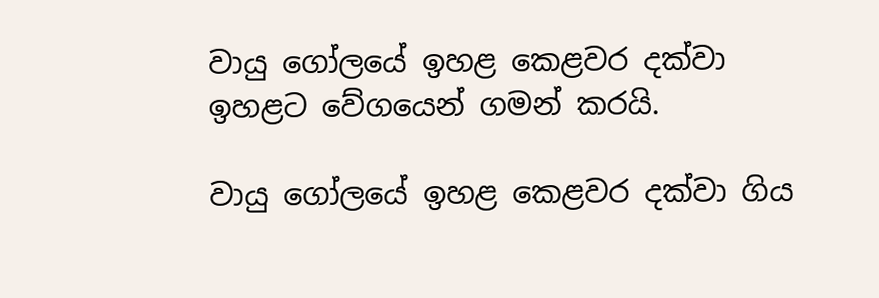වායු ගෝලයේ ඉහළ කෙළවර දක්වා ඉහළට වේගයෙන් ගමන් කරයි.

වායු ගෝලයේ ඉහළ කෙළවර දක්වා ගිය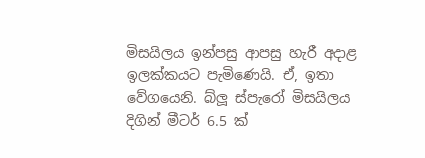මිසයිලය ඉන්පසු ආපසු හැරී අදාළ ඉලක්කයට පැමිණෙයි. ඒ, ඉතා වේගයෙනි. බ්ලූ ස්පැරෝ මිසයිලය දිගින් මීටර් 6.5 ක්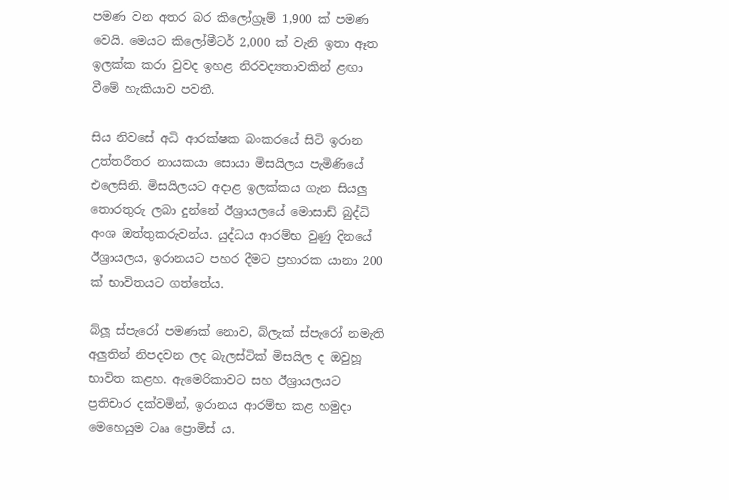පමණ වන අතර බර කිලෝග්‍රෑම් 1,900 ක් පමණ වෙයි. මෙයට කිලෝමීටර් 2,000 ක් වැනි ඉතා ඈත ඉලක්ක කරා වුවද ඉහළ නිරවද්‍යතාවකින් ළඟා වීමේ හැකියාව පවතී.

සිය නිවසේ අධි ආරක්ෂක බංකරයේ සිටි ඉරාන උත්තරීතර නායකයා සොයා මිසයිලය පැමිණියේ එලෙසිනි. මිසයිලයට අදාළ ඉලක්කය ගැන සියලු තොරතුරු ලබා දුන්නේ ඊශ්‍රායලයේ මොසාඩ් බුද්ධි අංශ ඔත්තුකරුවන්ය. යුද්ධය ආරම්භ වුණු දිනයේ ඊශ්‍රායලය, ඉරානයට පහර දීමට ප්‍රහාරක යානා 200 ක් භාවිතයට ගත්තේය.

බ්ලූ ස්පැරෝ පමණක් නොව, බ්ලැක් ස්පැරෝ නමැති අලුතින් නිපදවන ලද බැලස්ටික් මිසයිල ද ඔවුහූ භාවිත කළහ. ඇමෙරිකාවට සහ ඊශ්‍රායලයට ප්‍රතිචාර දක්වමින්, ඉරානය ආරම්භ කළ හමුදා මෙහෙයුම ටෲ ප්‍රොමිස් ය.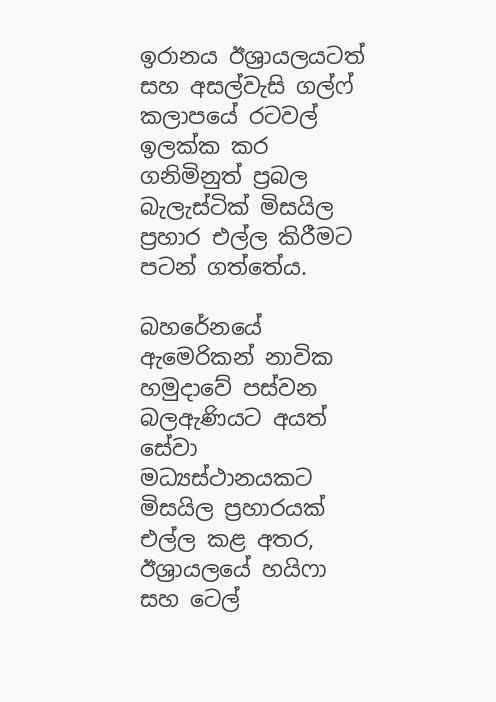ඉරානය ඊශ්‍රායලයටත් සහ අසල්වැසි ගල්ෆ් කලාපයේ රටවල් ඉලක්ක කර ගනිමිනුත් ප්‍රබල බැලැස්ටික් මිසයිල ප්‍රහාර එල්ල කිරීමට පටන් ගත්තේය.

බහරේනයේ ඇමෙරිකන් නාවික හමුදාවේ පස්වන බලඇණියට අයත් සේවා මධ්‍යස්ථානයකට මිසයිල ප්‍රහාරයක් එල්ල කළ අතර, ඊශ්‍රායලයේ හයිෆා සහ ටෙල්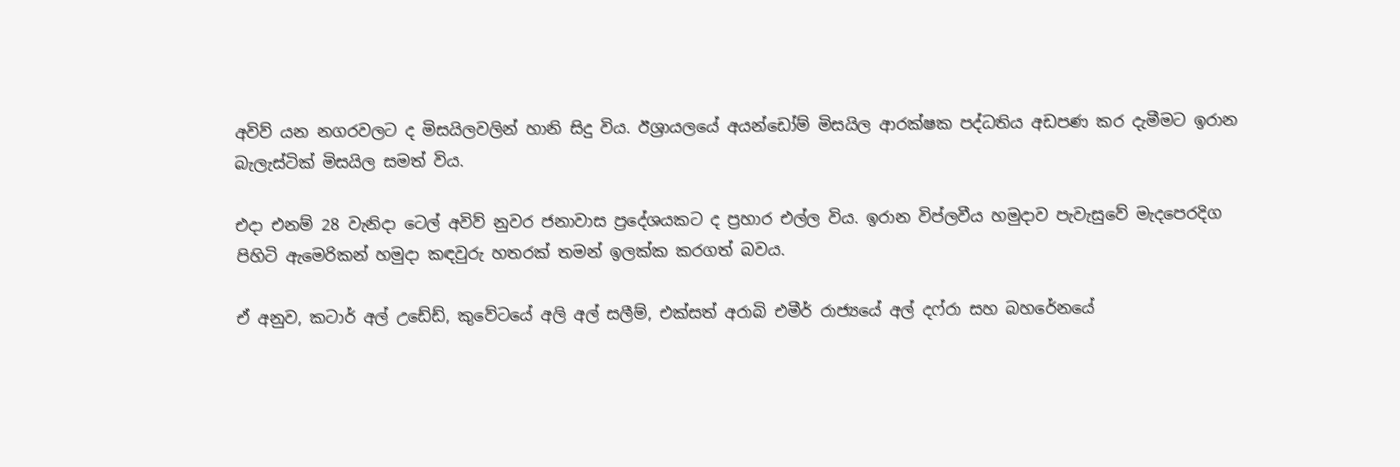අවිව් යන නගරවලට ද මිසයිලවලින් හානි සිදු විය. ඊශ්‍රායලයේ අයන්ඩෝම් මිසයිල ආරක්ෂක පද්ධතිය අඩපණ කර දැමීමට ඉරාන බැලැස්ටික් මිසයිල සමත් විය.

එදා එනම් 28 වැනිදා ටෙල් අවිව් නුවර ජනාවාස ප්‍රදේශයකට ද ප්‍රහාර එල්ල විය. ඉරාන විප්ලවීය හමුදාව පැවැසුවේ මැදපෙරදිග පිහිටි ඇමෙරිකන් හමුදා කඳවුරු හතරක් තමන් ඉලක්ක කරගත් බවය.

ඒ අනුව, කටාර් අල් උඩේඩ්, කුවේටයේ අලි අල් සලීම්, එක්සත් අරාබි එමීර් රාජ්‍යයේ අල් දෆ්රා සහ බහරේනයේ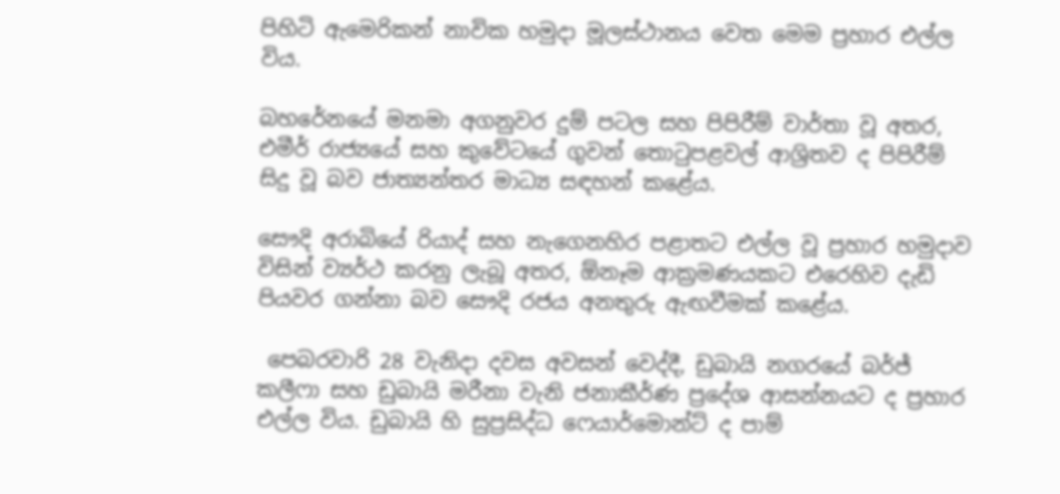පිහිටි ඇමෙරිකන් නාවික හමුදා මූලස්ථානය වෙත මෙම ප්‍රහාර එල්ල විය.

බහරේනයේ මනමා අගනුවර දුම් පටල සහ පිපිරීම් වාර්තා වූ අතර, එමීර් රාජ්‍යයේ සහ කුවේටයේ ගුවන් තොටුපළවල් ආශ්‍රිතව ද පිපිරීම් සිදු වූ බව ජාත්‍යන්තර මාධ්‍ය සඳහන් කළේය.

සෞදි අරාබියේ රියාද් සහ නැගෙනහිර පළාතට එල්ල වූ ප්‍රහාර හමුදාව විසින් ව්‍යර්ථ කරනු ලැබූ අතර, ඕනෑම ආක්‍රමණයකට එරෙහිව දැඩි පියවර ගන්නා බව සෞදි රජය අනතුරු ඇඟවීමක් කළේය.

 පෙබරවාරි 28 වැනිදා දවස අවසන් වෙද්දී, ඩුබායි නගරයේ බර්ජ් කලීෆා සහ ඩුබායි මරීනා වැනි ජනාකීර්ණ ප්‍රදේශ ආසන්නයට ද ප්‍රහාර එල්ල විය. ඩුබායි හි සුප්‍රසිද්ධ ෆෙයාර්මොන්ට් ද පාම්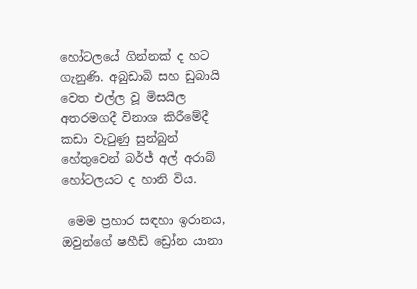හෝටලයේ ගින්නක් ද හට ගැනුණි. අබුඩාබි සහ ඩුබායි වෙත එල්ල වූ මිසයිල අතරමගදී විනාශ කිරීමේදී කඩා වැටුණු සුන්බුන් හේතුවෙන් බර්ජ් අල් අරාබ් හෝටලයට ද හානි විය.

 මෙම ප්‍රහාර සඳහා ඉරානය, ඔවුන්ගේ ෂහීඩ් ඩ්‍රෝන යානා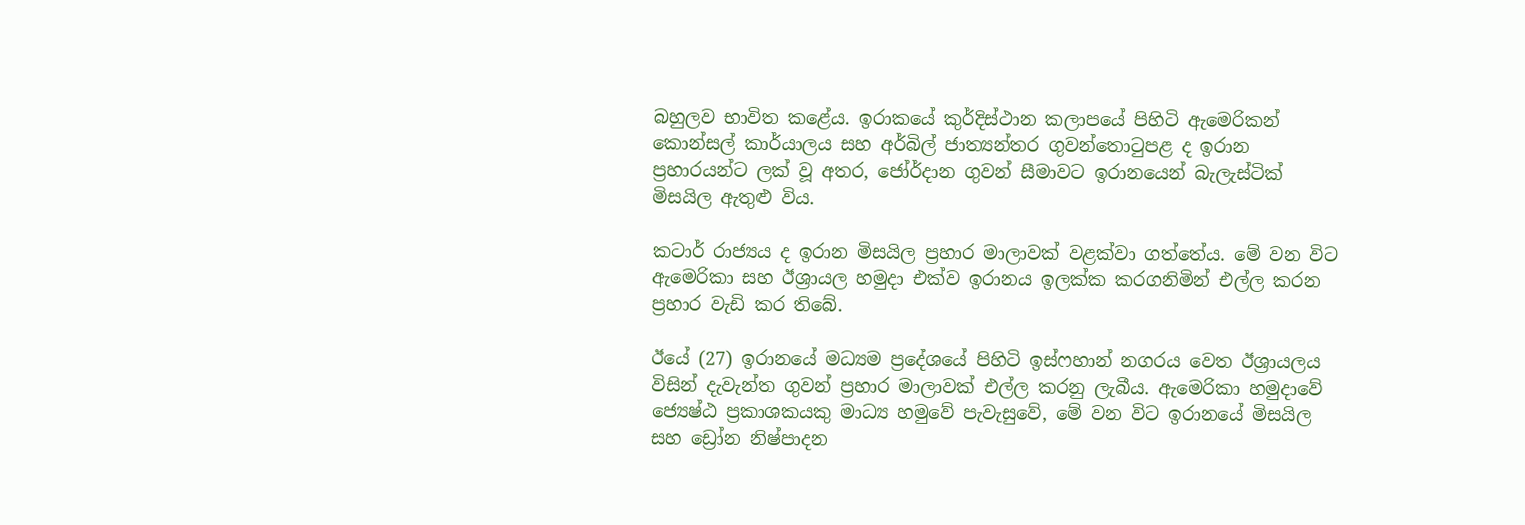බහුලව භාවිත කළේය. ඉරාකයේ කුර්දිස්ථාන කලාපයේ පිහිටි ඇමෙරිකන් කොන්සල් කාර්යාලය සහ අර්බිල් ජාත්‍යන්තර ගුවන්තොටුපළ ද ඉරාන ප්‍රහාරයන්ට ලක් වූ අතර, ජෝර්දාන ගුවන් සීමාවට ඉරානයෙන් බැලැස්ටික් මිසයිල ඇතුළු විය.

කටාර් රාජ්‍යය ද ඉරාන මිසයිල ප්‍රහාර මාලාවක් වළක්වා ගත්තේය. මේ වන විට ඇමෙරිකා සහ ඊශ්‍රායල හමුදා එක්ව ඉරානය ඉලක්ක කරගනිමින් එල්ල කරන ප්‍රහාර වැඩි කර තිබේ.

ඊයේ (27) ඉරානයේ මධ්‍යම ප්‍රදේශයේ පිහිටි ඉස්ෆහාන් නගරය වෙත ඊශ්‍රායලය විසින් දැවැන්ත ගුවන් ප්‍රහාර මාලාවක් එල්ල කරනු ලැබීය. ඇමෙරිකා හමුදාවේ ජ්‍යෙෂ්ඨ ප්‍රකාශකයකු මාධ්‍ය හමුවේ පැවැසුවේ, මේ වන විට ඉරානයේ මිසයිල සහ ඩ්‍රෝන නිෂ්පාදන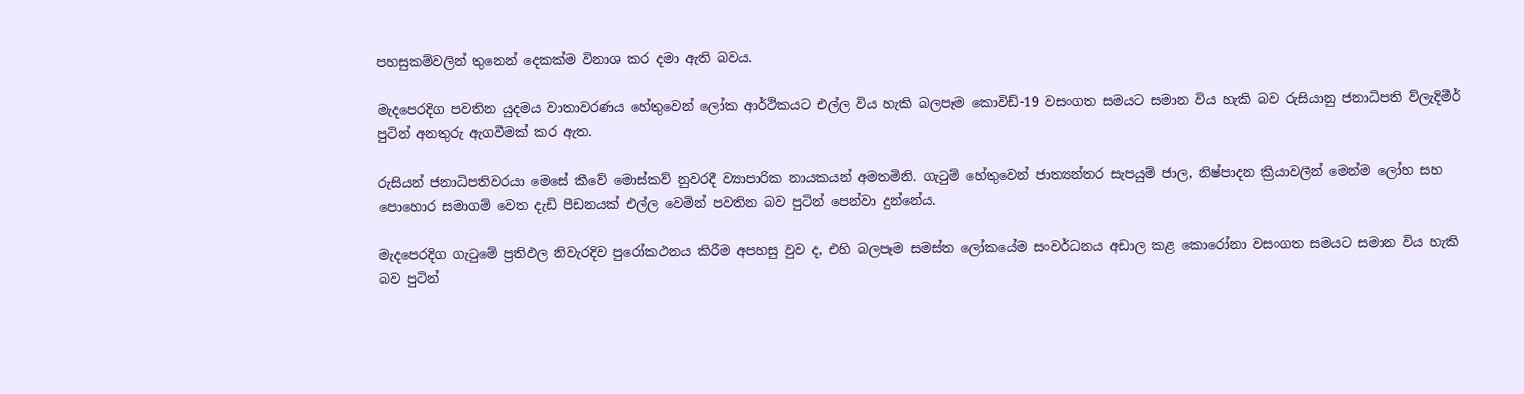පහසුකම්වලින් තුනෙන් දෙකක්ම විනාශ කර දමා ඇති බවය.

මැදපෙරදිග පවතින යුදමය වාතාවරණය හේතුවෙන් ලෝක ආර්ථිකයට එල්ල විය හැකි බලපෑම කොවිඩ්-19 වසංගත සමයට සමාන විය හැකි බව රුසියානු ජනාධිපති ව්ලැදිමීර් පුටින් අනතුරු ඇගවීමක් කර ඇත.

රුසියන් ජනාධිපතිවරයා මෙසේ කීවේ මොස්කව් නුවරදී ව්‍යාපාරික නායකයන් අමතමිනි. ගැටුම් හේතුවෙන් ජාත්‍යන්තර සැපයුම් ජාල, නිෂ්පාදන ක්‍රියාවලීන් මෙන්ම ලෝහ සහ පොහොර සමාගම් වෙත දැඩි පීඩනයක් එල්ල වෙමින් පවතින බව පුටින් පෙන්වා දුන්නේය.

මැදපෙරදිග ගැටුමේ ප්‍රතිඵල නිවැරදිව පුරෝකථනය කිරීම අපහසු වුව ද, එහි බලපෑම සමස්ත ලෝකයේම සංවර්ධනය අඩාල කළ කොරෝනා වසංගත සමයට සමාන විය හැකි බව පුටින්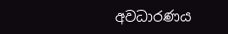අවධාරණය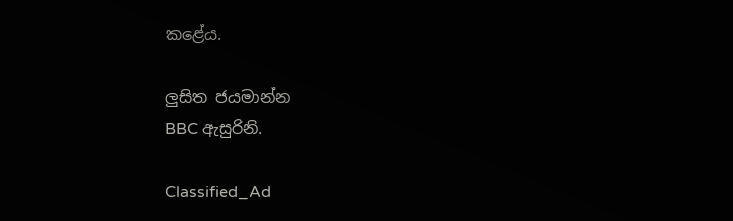කළේය.

ලුසිත ජයමාන්න
BBC ඇසුරිනි.

Classified_Ad